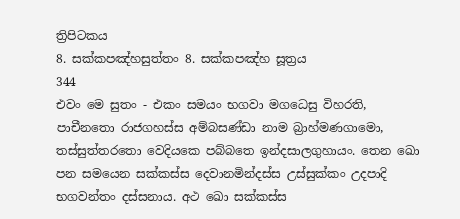ත්‍රිපිටකය
8. සක්කපඤ්හසුත්තං 8. සක්කපඤ්හ සූත්‍රය
344
එවං මෙ සුතං - එකං සමයං භගවා මගධෙසු විහරති, පාචීනතො රාජගහස්ස අම්බසණ්ඩා නාම බ්‍රාහ්මණගාමො, තස්සුත්තරතො වෙදියකෙ පබ්බතෙ ඉන්දසාලගුහායං. තෙන ඛො පන සමයෙන සක්කස්ස දෙවානමින්දස්ස උස්සුක්කං උදපාදි භගවන්තං දස්සනාය. අථ ඛො සක්කස්ස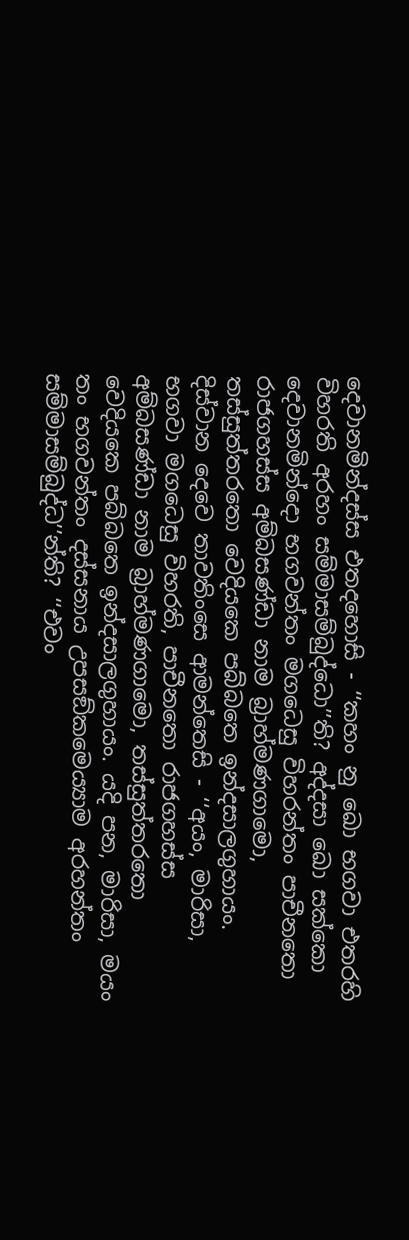දෙවානමින්දස්ස එතදහොසි - ‘‘කහං නු ඛො භගවා එතරහි විහරති අරහං සම්මාසම්බුද්ධො’’ති? අද්දසා ඛො සක්කො දෙවානමින්දො භගවන්තං මගධෙසු විහරන්තං පාචීනතො රාජගහස්ස අම්බසණ්ඩා නාම බ්‍රාහ්මණගාමො, තස්සුත්තරතො වෙදියකෙ පබ්බතෙ ඉන්දසාලගුහායං. දිස්වාන දෙවෙ තාවතිංසෙ ආමන්තෙසි - ‘‘අයං, මාරිසා, භගවා මගධෙසු විහරති, පාචීනතො රාජගහස්ස අම්බසණ්ඩා නාම බ්‍රාහ්මණගාමො, තස්සුත්තරතො වෙදියකෙ පබ්බතෙ ඉන්දසාලගුහායං. යදි පන, මාරිසා, මයං තං භගවන්තං දස්සනාය උපසඞ්කමෙය්‍යාම අරහන්තං සම්මාසම්බුද්ධ’’න්ති? ‘‘එවං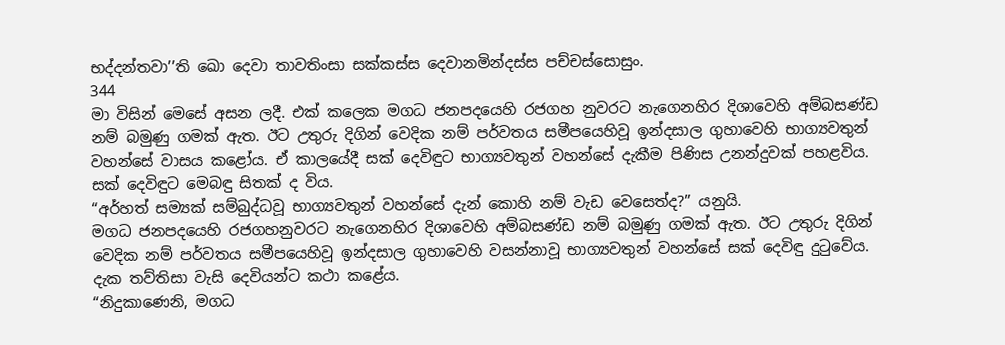භද්දන්තවා’’ති ඛො දෙවා තාවතිංසා සක්කස්ස දෙවානමින්දස්ස පච්චස්සොසුං.
344
මා විසින් මෙසේ අසන ලදී. එක් කලෙක මගධ ජනපදයෙහි රජගහ නුවරට නැගෙනහිර දිශාවෙහි අම්බසණ්ඩ නම් බමුණු ගමක් ඇත. ඊට උතුරු දිගින් වෙදික නම් පර්වතය සමීපයෙහිවූ ඉන්දසාල ගුහාවෙහි භාග්‍යවතුන් වහන්සේ වාසය කළෝය. ඒ කාලයේදී සක් දෙවිඳුට භාග්‍යවතුන් වහන්සේ දැකීම පිණිස උනන්දුවක් පහළවිය. සක් දෙවිඳුට මෙබඳු සිතක් ද විය.
“අර්හත් සම්‍යක් සම්බුද්ධවූ භාග්‍යවතුන් වහන්සේ දැන් කොහි නම් වැඩ වෙසෙත්ද?” යනුයි.
මගධ ජනපදයෙහි රජගහනුවරට නැගෙනහිර දිශාවෙහි අම්බසණ්ඩ නම් බමුණු ගමක් ඇත. ඊට උතුරු දිගින් වෙදික නම් පර්වතය සමීපයෙහිවූ ඉන්දසාල ගුහාවෙහි වසන්නාවූ භාග්‍යවතුන් වහන්සේ සක් දෙවිඳු දුටුවේය. දැක තව්තිසා වැසි දෙවියන්ට කථා කළේය.
“නිදුකාණෙනි, මගධ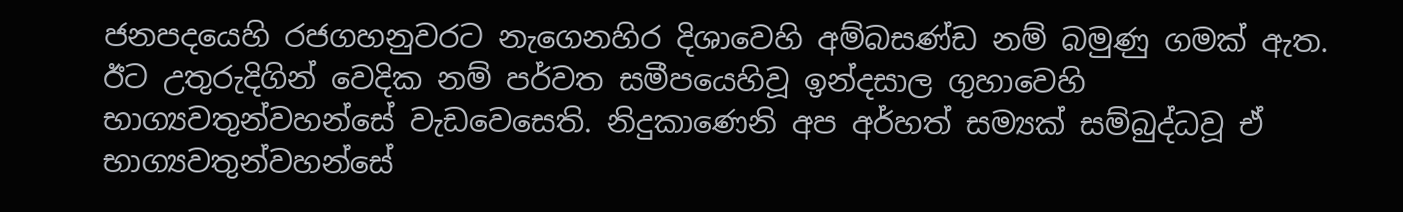ජනපදයෙහි රජගහනුවරට නැගෙනහිර දිශාවෙහි අම්බසණ්ඩ නම් බමුණු ගමක් ඇත. ඊට උතුරුදිගින් වෙදික නම් පර්වත සමීපයෙහිවූ ඉන්දසාල ගුහාවෙහි භාග්‍යවතුන්වහන්සේ වැඩවෙසෙති. නිදුකාණෙනි අප අර්හත් සම්‍යක් සම්බුද්ධවූ ඒ භාග්‍යවතුන්වහන්සේ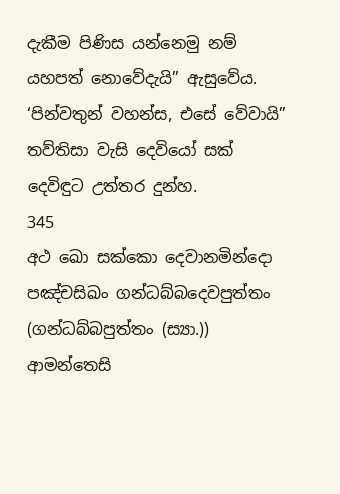දැකීම පිණිස යන්නෙමු නම් යහපත් නොවේදැයි” ඇසුවේය. ‘පින්වතුන් වහන්ස, එසේ වේවායි” තව්තිසා වැසි දෙවියෝ සක් දෙවිඳුට උත්තර දුන්හ.
345
අථ ඛො සක්කො දෙවානමින්දො පඤ්චසිඛං ගන්ධබ්බදෙවපුත්තං (ගන්ධබ්බපුත්තං (ස්‍යා.)) ආමන්තෙසි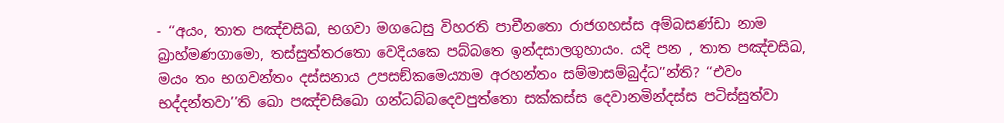- ‘‘අයං, තාත පඤ්චසිඛ, භගවා මගධෙසු විහරති පාචීනතො රාජගහස්ස අම්බසණ්ඩා නාම බ්‍රාහ්මණගාමො, තස්සුත්තරතො වෙදියකෙ පබ්බතෙ ඉන්දසාලගුහායං. යදි පන , තාත පඤ්චසිඛ, මයං තං භගවන්තං දස්සනාය උපසඞ්කමෙය්‍යාම අරහන්තං සම්මාසම්බුද්ධ’’න්ති? ‘‘එවං භද්දන්තවා’’ති ඛො පඤ්චසිඛො ගන්ධබ්බදෙවපුත්තො සක්කස්ස දෙවානමින්දස්ස පටිස්සුත්වා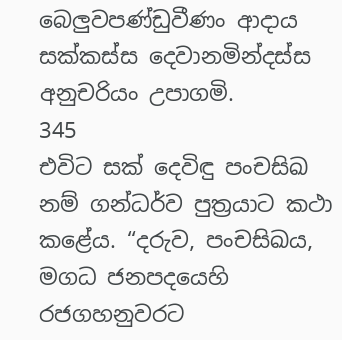බෙලුවපණ්ඩුවීණං ආදාය සක්කස්ස දෙවානමින්දස්ස අනුචරියං උපාගමි.
345
එවිට සක් දෙවිඳු පංචසිඛ නම් ගන්ධර්ව පුත්‍රයාට කථා කළේය. “දරුව, පංචසිඛය, මගධ ජනපදයෙහි රජගහනුවරට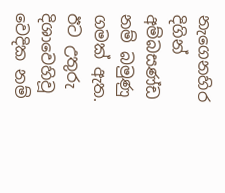නැගෙනහිර දිගින් අම්බසණ්ඩ නම් බමුණු ගමක් ඇත. ඊට උතුරු දිශාවෙහිවූ වෙදික නම්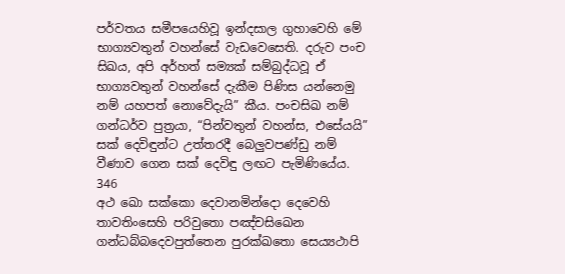පර්වතය සමීපයෙහිවූ ඉන්දසාල ගුහාවෙහි මේ භාග්‍යවතුන් වහන්සේ වැඩවෙසෙති. දරුව පංච සිඛය, අපි අර්හත් සම්‍යක් සම්බුද්ධවූ ඒ භාග්‍යවතුන් වහන්සේ දැකීම පිණිස යන්නෙමු නම් යහපත් නොවේදැයි” කීය. පංචසිඛ නම් ගන්ධර්ව පුත්‍රයා, “පින්වතුන් වහන්ස, එසේයයි” සක් දෙවිඳුන්ට උත්තරදී බෙලුවපණ්ඩු නම් වීණාව ගෙන සක් දෙවිඳු ලඟට පැමිණියේය.
346
අථ ඛො සක්කො දෙවානමින්දො දෙවෙහි තාවතිංසෙහි පරිවුතො පඤ්චසිඛෙන ගන්ධබ්බදෙවපුත්තෙන පුරක්ඛතො සෙය්‍යථාපි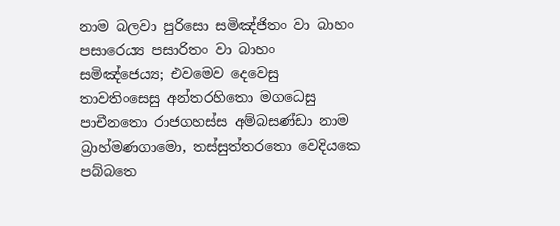නාම බලවා පුරිසො සමිඤ්ජිතං වා බාහං පසාරෙය්‍ය පසාරිතං වා බාහං සමිඤ්ජෙය්‍ය; එවමෙව දෙවෙසු තාවතිංසෙසු අන්තරහිතො මගධෙසු පාචීනතො රාජගහස්ස අම්බසණ්ඩා නාම බ්‍රාහ්මණගාමො, තස්සුත්තරතො වෙදියකෙ පබ්බතෙ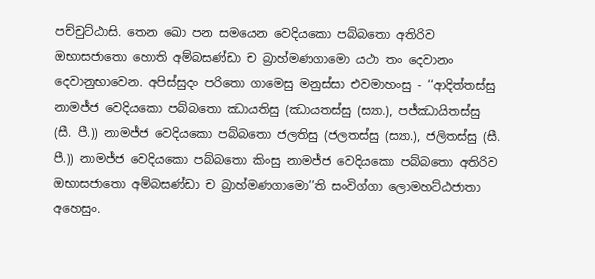පච්චුට්ඨාසි. තෙන ඛො පන සමයෙන වෙදියකො පබ්බතො අතිරිව ඔභාසජාතො හොති අම්බසණ්ඩා ච බ්‍රාහ්මණගාමො යථා තං දෙවානං දෙවානුභාවෙන. අපිස්සුදං පරිතො ගාමෙසු මනුස්සා එවමාහංසු - ‘‘ආදිත්තස්සු නාමජ්ජ වෙදියකො පබ්බතො ඣායතිසු (ඣායතස්සු (ස්‍යා.), පජ්ඣායිතස්සු (සී. පී.)) නාමජ්ජ වෙදියකො පබ්බතො ජලතිසු (ජලතස්සු (ස්‍යා.), ජලිතස්සු (සී. පී.)) නාමජ්ජ වෙදියකො පබ්බතො කිංසු නාමජ්ජ වෙදියකො පබ්බතො අතිරිව ඔභාසජාතො අම්බසණ්ඩා ච බ්‍රාහ්මණගාමො’’ති සංවිග්ගා ලොමහට්ඨජාතා අහෙසුං.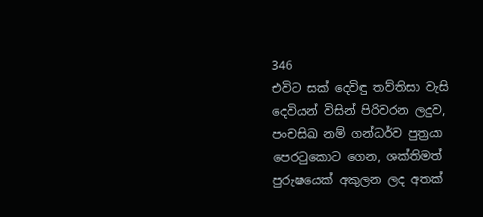346
එවිට සක් දෙවිඳු තව්තිසා වැසි දෙවියන් විසින් පිරිවරන ලදුව, පංචසිඛ නම් ගන්ධර්ව පුත්‍රයා පෙරටුකොට ගෙන, ශක්තිමත් පුරුෂයෙක් අකුලන ලද අතක්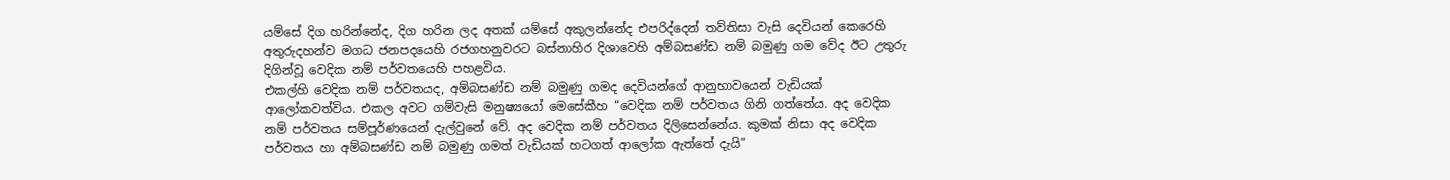යම්සේ දිග හරින්නේද, දිග හරින ලද අතක් යම්සේ අකුලන්නේද එපරිද්දෙන් තව්තිසා වැසි දෙවියන් කෙරෙහි අතුරුදහන්ව මගධ ජනපදයෙහි රජගහනුවරට බස්නාහිර දිශාවෙහි අම්බසණ්ඩ නම් බමුණු ගම වේද ඊට උතුරු දිගින්වූ වෙදික නම් පර්වතයෙහි පහළවිය.
එකල්හි වෙදික නම් පර්වතයද, අම්බසණ්ඩ නම් බමුණු ගමද දෙවියන්ගේ ආනුභාවයෙන් වැඩියක් ආලෝකවත්විය. එකල අවට ගම්වැසි මනුෂ්‍යයෝ මෙසේකීහ “වෙදික නම් පර්වතය ගිනි ගත්තේය. අද වෙදික නම් පර්වතය සම්පූර්ණයෙන් දැල්වුනේ වේ. අද වෙදික නම් පර්වතය දිලිසෙන්නේය. කුමක් නිසා අද වෙදික පර්වතය හා අම්බසණ්ඩ නම් බමුණු ගමත් වැඩියක් හටගත් ආලෝක ඇත්තේ දැයි”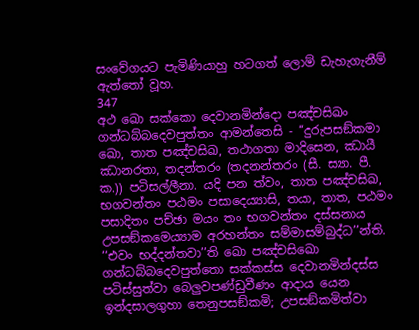සංවේගයට පැමිණියාහු හටගත් ලොම් ඩැහැගැනීම් ඇත්තෝ වූහ.
347
අථ ඛො සක්කො දෙවානමින්දො පඤ්චසිඛං ගන්ධබ්බදෙවපුත්තං ආමන්තෙසි - ‘‘දුරුපසඞ්කමා ඛො, තාත පඤ්චසිඛ, තථාගතා මාදිසෙන, ඣායී ඣානරතා, තදන්තරං (තදනන්තරං (සී. ස්‍යා. පී. ක.)) පටිසල්ලීනා. යදි පන ත්වං, තාත පඤ්චසිඛ, භගවන්තං පඨමං පසාදෙය්‍යාසි, තයා, තාත, පඨමං පසාදිතං පච්ඡා මයං තං භගවන්තං දස්සනාය උපසඞ්කමෙය්‍යාම අරහන්තං සම්මාසම්බුද්ධ’’න්ති. ‘‘එවං භද්දන්තවා’’ති ඛො පඤ්චසිඛො ගන්ධබ්බදෙවපුත්තො සක්කස්ස දෙවානමින්දස්ස පටිස්සුත්වා බෙලුවපණ්ඩුවීණං ආදාය යෙන ඉන්දසාලගුහා තෙනුපසඞ්කමි; උපසඞ්කමිත්වා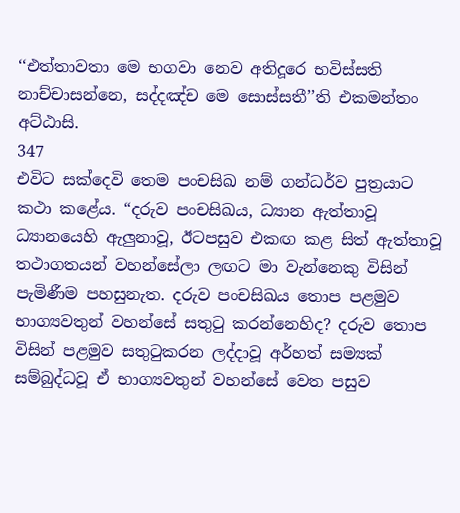‘‘එත්තාවතා මෙ භගවා නෙව අතිදූරෙ භවිස්සති නාච්චාසන්නෙ, සද්දඤ්ච මෙ සොස්සතී’’ති එකමන්තං අට්ඨාසි.
347
එවිට සක්දෙවි තෙම පංචසිඛ නම් ගන්ධර්ව පුත්‍රයාට කථා කළේය. “දරුව පංචසිඛය, ධ්‍යාන ඇත්තාවූ ධ්‍යානයෙහි ඇලුනාවූ, ඊටපසුව එකඟ කළ සිත් ඇත්තාවූ තථාගතයන් වහන්සේලා ලඟට මා වැන්නෙකු විසින් පැමිණීම පහසුනැත. දරුව පංචසිඛය තොප පළමුව භාග්‍යවතුන් වහන්සේ සතුටු කරන්නෙහිද? දරුව තොප විසින් පළමුව සතුටුකරන ලද්දාවූ අර්හත් සම්‍යක් සම්බුද්ධවූ ඒ භාග්‍යවතුන් වහන්සේ වෙත පසුව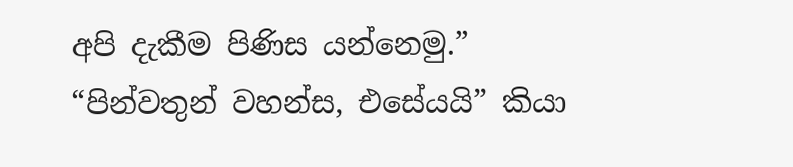අපි දැකීම පිණිස යන්නෙමු.”
“පින්වතුන් වහන්ස, එසේයයි” කියා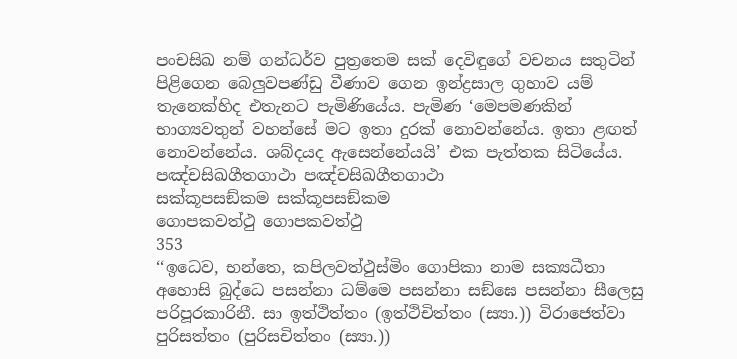පංචසිඛ නම් ගන්ධර්ව පුත්‍රතෙම සක් දෙවිඳුගේ වචනය සතුටින් පිළිගෙන බෙලුවපණ්ඩු වීණාව ගෙන ඉන්ද්‍රසාල ගුහාව යම් තැනෙක්හිද එතැනට පැමිණියේය. පැමිණ ‘මෙපමණකින් භාග්‍යවතුන් වහන්සේ මට ඉතා දුරක් නොවන්නේය. ඉතා ළඟත් නොවන්නේය. ශබ්දයද ඇසෙන්නේයයි’ එක පැත්තක සිටියේය.
පඤ්චසිඛගීතගාථා පඤ්චසිඛගීතගාථා
සක්කූපසඞ්කම සක්කූපසඞ්කම
ගොපකවත්ථු ගොපකවත්ථු
353
‘‘ඉධෙව, භන්තෙ, කපිලවත්ථුස්මිං ගොපිකා නාම සක්‍යධීතා අහොසි බුද්ධෙ පසන්නා ධම්මෙ පසන්නා සඞ්ඝෙ පසන්නා සීලෙසු පරිපූරකාරිනී. සා ඉත්ථිත්තං (ඉත්ථිචිත්තං (ස්‍යා.)) විරාජෙත්වා පුරිසත්තං (පුරිසචිත්තං (ස්‍යා.))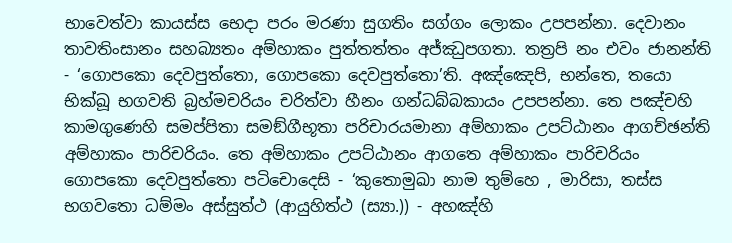භාවෙත්වා කායස්ස භෙදා පරං මරණා සුගතිං සග්ගං ලොකං උපපන්නා. දෙවානං තාවතිංසානං සහබ්‍යතං අම්හාකං පුත්තත්තං අජ්ඣුපගතා. තත්‍රපි නං එවං ජානන්ති - ‘ගොපකො දෙවපුත්තො, ගොපකො දෙවපුත්තො’ති. අඤ්ඤෙපි, භන්තෙ, තයො භික්ඛූ භගවති බ්‍රහ්මචරියං චරිත්වා හීනං ගන්ධබ්බකායං උපපන්නා. තෙ පඤ්චහි කාමගුණෙහි සමප්පිතා සමඞ්ගීභූතා පරිචාරයමානා අම්හාකං උපට්ඨානං ආගච්ඡන්ති අම්හාකං පාරිචරියං. තෙ අම්හාකං උපට්ඨානං ආගතෙ අම්හාකං පාරිචරියං ගොපකො දෙවපුත්තො පටිචොදෙසි - ‘කුතොමුඛා නාම තුම්හෙ , මාරිසා, තස්ස භගවතො ධම්මං අස්සුත්ථ (ආයුහිත්ථ (ස්‍යා.)) - අහඤ්හි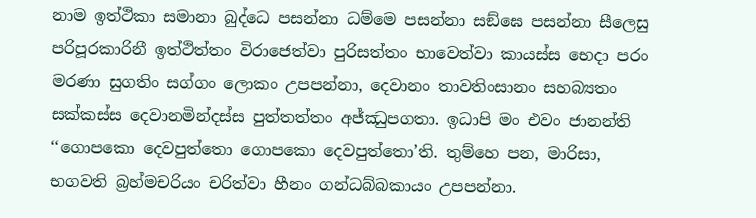නාම ඉත්ථිකා සමානා බුද්ධෙ පසන්නා ධම්මෙ පසන්නා සඞ්ඝෙ පසන්නා සීලෙසු පරිපූරකාරිනී ඉත්ථිත්තං විරාජෙත්වා පුරිසත්තං භාවෙත්වා කායස්ස භෙදා පරං මරණා සුගතිං සග්ගං ලොකං උපපන්නා, දෙවානං තාවතිංසානං සහබ්‍යතං සක්කස්ස දෙවානමින්දස්ස පුත්තත්තං අජ්ඣුපගතා. ඉධාපි මං එවං ජානන්ති ‘‘ගොපකො දෙවපුත්තො ගොපකො දෙවපුත්තො’ති. තුම්හෙ පන, මාරිසා, භගවති බ්‍රහ්මචරියං චරිත්වා හීනං ගන්ධබ්බකායං උපපන්නා.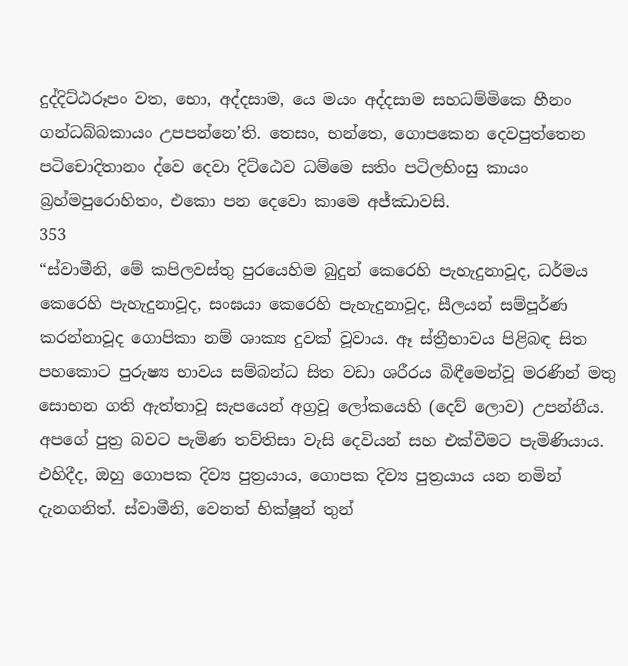දුද්දිට්ඨරූපං වත, භො, අද්දසාම, යෙ මයං අද්දසාම සහධම්මිකෙ හීනං ගන්ධබ්බකායං උපපන්නෙ’ති. තෙසං, භන්තෙ, ගොපකෙන දෙවපුත්තෙන පටිචොදිතානං ද්වෙ දෙවා දිට්ඨෙව ධම්මෙ සතිං පටිලභිංසු කායං බ්‍රහ්මපුරොහිතං, එකො පන දෙවො කාමෙ අජ්ඣාවසි.
353
“ස්වාමීනි, මේ කපිලවස්තු පුරයෙහිම බුදුන් කෙරෙහි පැහැදුනාවූද, ධර්මය කෙරෙහි පැහැදුනාවූද, සංඝයා කෙරෙහි පැහැදුනාවූද, සීලයන් සම්පූර්ණ කරන්නාවූද ගොපිකා නම් ශාක්‍ය දුවක් වූවාය. ඈ ස්ත්‍රීභාවය පිළිබඳ සිත පහකොට පුරුෂ්‍ය භාවය සම්බන්ධ සිත වඩා ශරීරය බිඳීමෙන්වූ මරණින් මතු සොභන ගති ඇත්තාවූ සැපයෙන් අග්‍රවූ ලෝකයෙහි (දෙව් ලොව) උපන්නීය. අපගේ පුත්‍ර බවට පැමිණ තව්තිසා වැසි දෙවියන් සහ එක්වීමට පැමිණියාය. එහිදීද, ඔහු ගොපක දිව්‍ය පුත්‍රයාය, ගොපක දිව්‍ය පුත්‍රයාය යන නමින් දැනගනිත්. ස්වාමීනි, වෙනත් භික්ෂූන් තුන්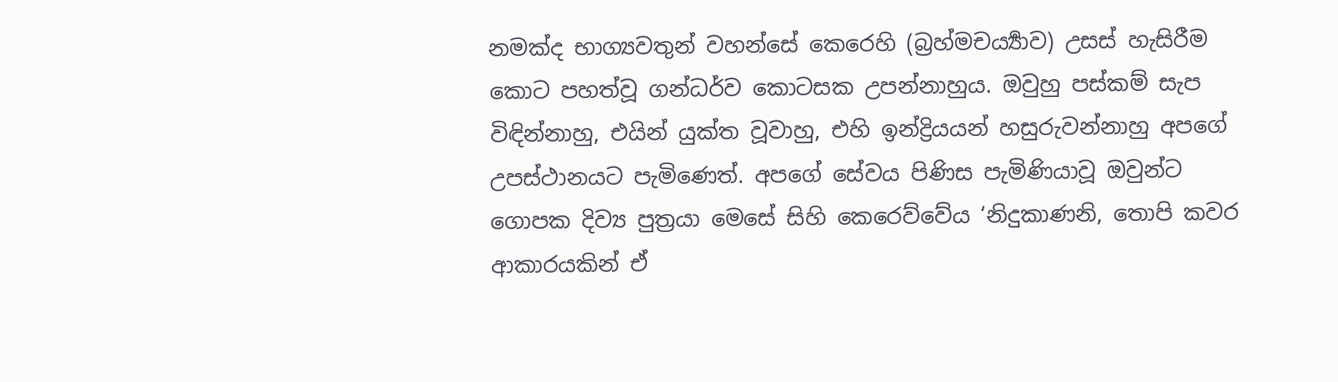නමක්ද භාග්‍යවතුන් වහන්සේ කෙරෙහි (බ්‍රහ්මචර්‍ය්‍යාව) උසස් හැසිරීම කොට පහත්වූ ගන්ධර්ව කොටසක උපන්නාහුය. ඔවුහු පස්කම් සැප විඳින්නාහු, එයින් යුක්ත වූවාහු, එහි ඉන්ද්‍රියයන් හසුරුවන්නාහු අපගේ උපස්ථානයට පැමිණෙත්. අපගේ සේවය පිණිස පැමිණියාවූ ඔවුන්ට ගොපක දිව්‍ය පුත්‍රයා මෙසේ සිහි කෙරෙව්වේය ‘නිදුකාණනි, තොපි කවර ආකාරයකින් ඒ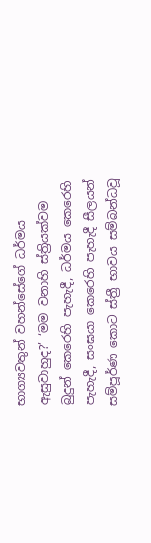භාග්‍යවතුන් වහන්සේගේ ධර්මය ඇසුවාහුද?’ ‘මම වනාහි ස්ත්‍රියක්වම බුදුන් කෙරෙහි පැහැදී, ධර්මය කෙරෙහි පැහැදී, සංඝයා කෙරෙහි පැහැදී සීලයන් සම්පූර්ණ කොට ස්ත්‍රී භාවය සම්බන්ධවූ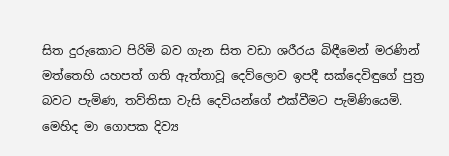සිත දුරුකොට පිරිමි බව ගැන සිත වඩා ශරීරය බිඳීමෙන් මරණින් මත්තෙහි යහපත් ගති ඇත්තාවූ දෙව්ලොව ඉපදී සක්දෙවිඳුගේ පුත්‍ර බවට පැමිණ, තව්තිසා වැසි දෙවියන්ගේ එක්වීමට පැමිණියෙමි. මෙහිද මා ගොපක දිව්‍ය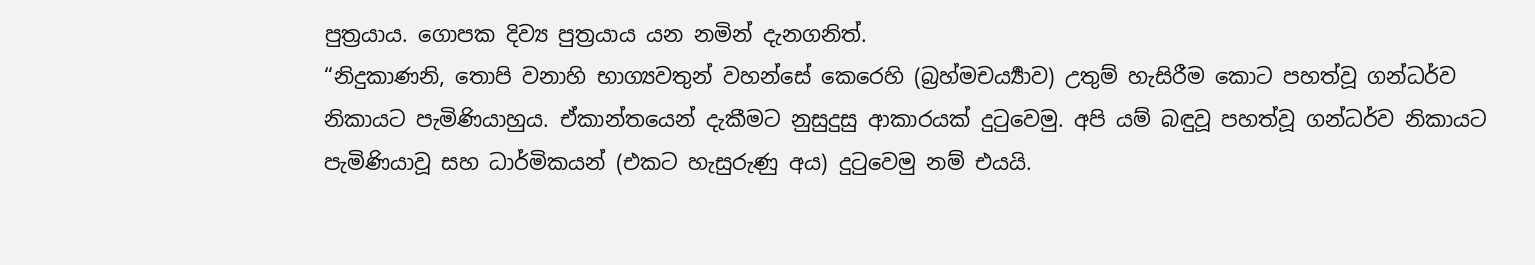පුත්‍රයාය. ගොපක දිව්‍ය පුත්‍රයාය යන නමින් දැනගනිත්.
“නිදුකාණනි, තොපි වනාහි භාග්‍යවතුන් වහන්සේ කෙරෙහි (බ්‍රහ්මචර්‍ය්‍යාව) උතුම් හැසිරීම කොට පහත්වූ ගන්ධර්ව නිකායට පැමිණියාහුය. ඒකාන්තයෙන් දැකීමට නුසුදුසු ආකාරයක් දුටුවෙමු. අපි යම් බඳුවූ පහත්වූ ගන්ධර්ව නිකායට පැමිණියාවූ සහ ධාර්මිකයන් (එකට හැසුරුණු අය) දුටුවෙමු නම් එයයි.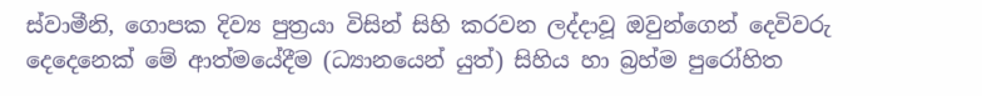ස්වාමීනි, ගොපක දිව්‍ය පුත්‍රයා විසින් සිහි කරවන ලද්දාවූ ඔවුන්ගෙන් දෙවිවරු දෙදෙනෙක් මේ ආත්මයේදීම (ධ්‍යානයෙන් යුත්) සිහිය හා බ්‍රහ්ම පුරෝහිත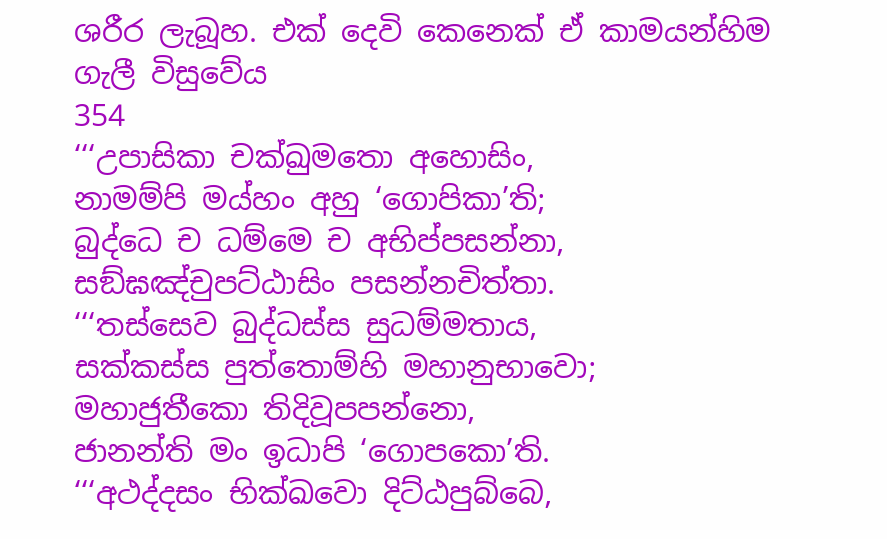ශරීර ලැබූහ. එක් දෙවි කෙනෙක් ඒ කාමයන්හිම ගැලී විසුවේය
354
‘‘‘උපාසිකා චක්ඛුමතො අහොසිං,
නාමම්පි මය්හං අහු ‘ගොපිකා’ති;
බුද්ධෙ ච ධම්මෙ ච අභිප්පසන්නා,
සඞ්ඝඤ්චුපට්ඨාසිං පසන්නචිත්තා.
‘‘‘තස්සෙව බුද්ධස්ස සුධම්මතාය,
සක්කස්ස පුත්තොම්හි මහානුභාවො;
මහාජුතීකො තිදිවූපපන්නො,
ජානන්ති මං ඉධාපි ‘ගොපකො’ති.
‘‘‘අථද්දසං භික්ඛවො දිට්ඨපුබ්බෙ,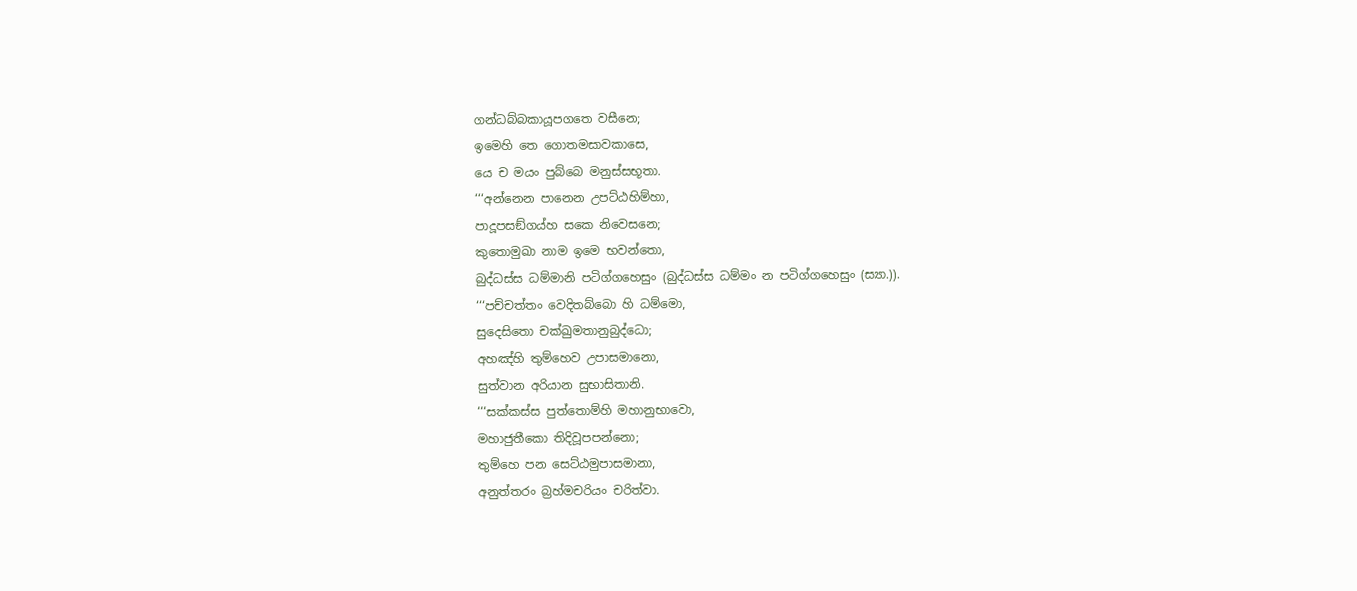ගන්ධබ්බකායූපගතෙ වසීනෙ;
ඉමෙහි තෙ ගොතමසාවකාසෙ,
යෙ ච මයං පුබ්බෙ මනුස්සභූතා.
‘‘‘අන්නෙන පානෙන උපට්ඨහිම්හා,
පාදූපසඞ්ගය්හ සකෙ නිවෙසනෙ;
කුතොමුඛා නාම ඉමෙ භවන්තො,
බුද්ධස්ස ධම්මානි පටිග්ගහෙසුං (බුද්ධස්ස ධම්මං න පටිග්ගහෙසුං (ස්‍යා.)).
‘‘‘පච්චත්තං වෙදිතබ්බො හි ධම්මො,
සුදෙසිතො චක්ඛුමතානුබුද්ධො;
අහඤ්හි තුම්හෙව උපාසමානො,
සුත්වාන අරියාන සුභාසිතානි.
‘‘‘සක්කස්ස පුත්තොම්හි මහානුභාවො,
මහාජුතීකො තිදිවූපපන්නො;
තුම්හෙ පන සෙට්ඨමුපාසමානා,
අනුත්තරං බ්‍රහ්මචරියං චරිත්වා.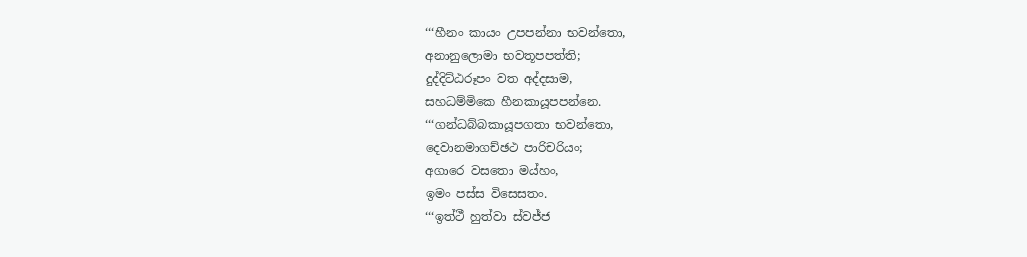‘‘‘හීනං කායං උපපන්නා භවන්තො,
අනානුලොමා භවතූපපත්ති;
දුද්දිට්ඨරූපං වත අද්දසාම,
සහධම්මිකෙ හීනකායූපපන්නෙ.
‘‘‘ගන්ධබ්බකායූපගතා භවන්තො,
දෙවානමාගච්ඡථ පාරිචරියං;
අගාරෙ වසතො මය්හං,
ඉමං පස්ස විසෙසතං.
‘‘‘ඉත්ථී හුත්වා ස්වජ්ජ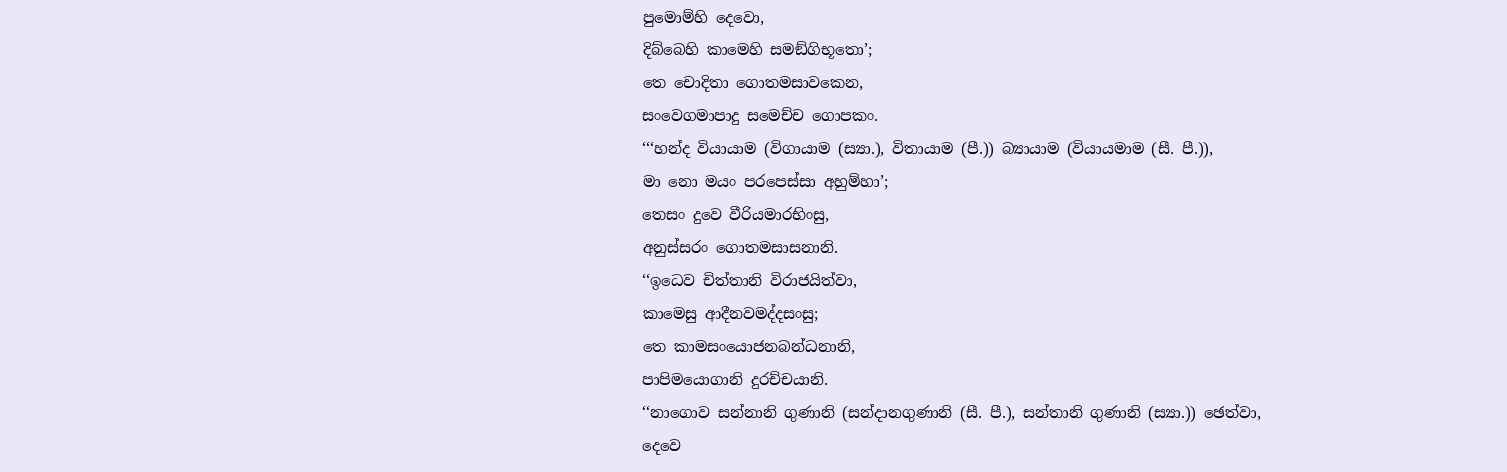පුමොම්හි දෙවො,
දිබ්බෙහි කාමෙහි සමඞ්ගිභූතො’;
තෙ චොදිතා ගොතමසාවකෙන,
සංවෙගමාපාදු සමෙච්ච ගොපකං.
‘‘‘හන්ද වියායාම (විගායාම (ස්‍යා.), විතායාම (පී.)) බ්‍යායාම (වියායමාම (සී. පී.)),
මා නො මයං පරපෙස්සා අහුම්හා’;
තෙසං දුවෙ වීරියමාරභිංසු,
අනුස්සරං ගොතමසාසනානි.
‘‘ඉධෙව චිත්තානි විරාජයිත්වා,
කාමෙසු ආදීනවමද්දසංසු;
තෙ කාමසංයොජනබන්ධනානි,
පාපිමයොගානි දුරච්චයානි.
‘‘නාගොව සන්නානි ගුණානි (සන්දානගුණානි (සී. පී.), සන්තානි ගුණානි (ස්‍යා.)) ඡෙත්වා,
දෙවෙ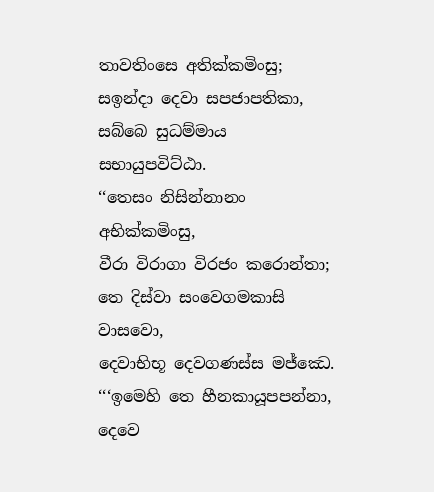තාවතිංසෙ අතික්කමිංසු;
සඉන්දා දෙවා සපජාපතිකා,
සබ්බෙ සුධම්මාය සභායුපවිට්ඨා.
‘‘තෙසං නිසින්නානං අභික්කමිංසු,
වීරා විරාගා විරජං කරොන්තා;
තෙ දිස්වා සංවෙගමකාසි වාසවො,
දෙවාභිභූ දෙවගණස්ස මජ්ඣෙ.
‘‘‘ඉමෙහි තෙ හීනකායූපපන්නා,
දෙවෙ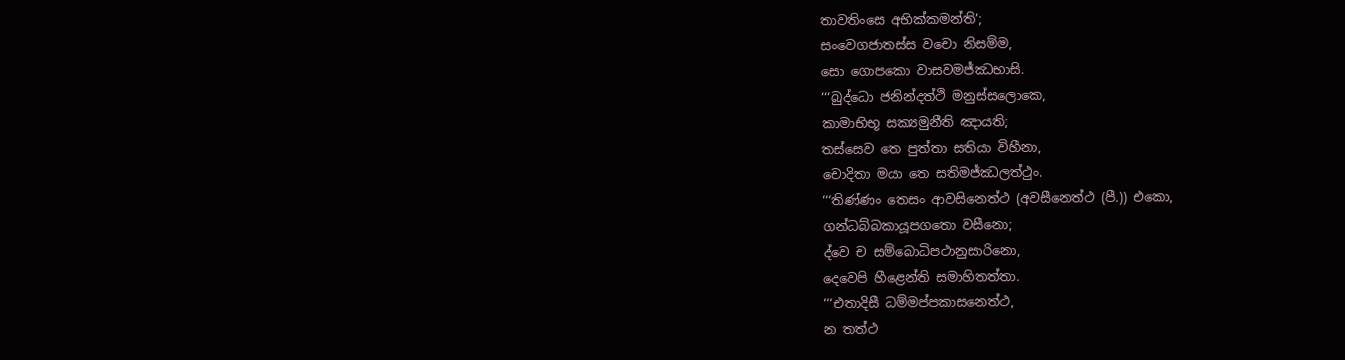තාවතිංසෙ අභික්කමන්ති’;
සංවෙගජාතස්ස වචො නිසම්ම,
සො ගොපකො වාසවමජ්ඣභාසි.
‘‘‘බුද්ධො ජනින්දත්ථි මනුස්සලොකෙ,
කාමාභිභූ සක්‍යමුනීති ඤායති;
තස්සෙව තෙ පුත්තා සතියා විහීනා,
චොදිතා මයා තෙ සතිමජ්ඣලත්ථුං.
‘‘‘තිණ්ණං තෙසං ආවසිනෙත්ථ (අවසීනෙත්ථ (පී.)) එකො,
ගන්ධබ්බකායූපගතො වසීනො;
ද්වෙ ච සම්බොධිපථානුසාරිනො,
දෙවෙපි හීළෙන්ති සමාහිතත්තා.
‘‘‘එතාදිසී ධම්මප්පකාසනෙත්ථ,
න තත්ථ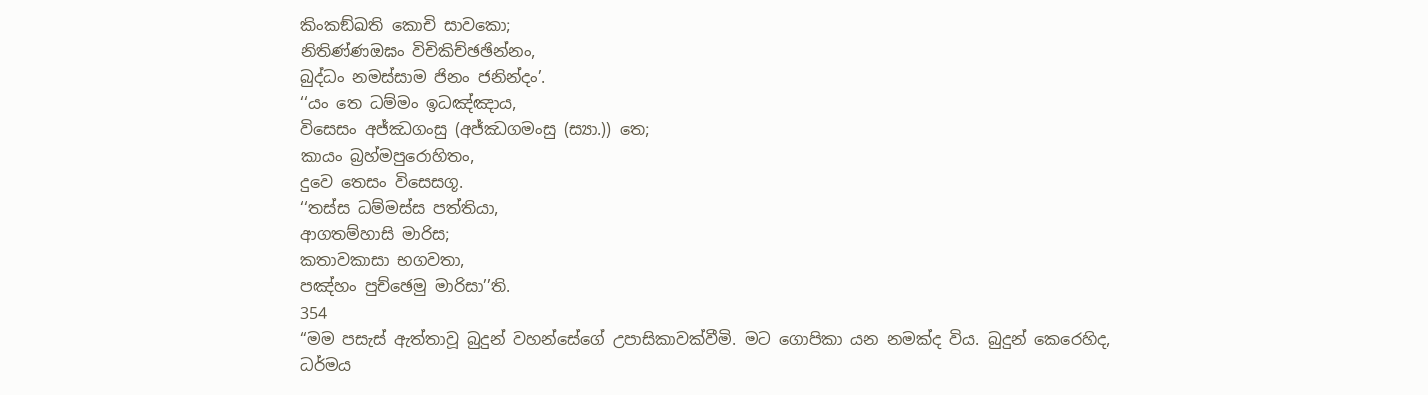කිංකඞ්ඛති කොචි සාවකො;
නිතිණ්ණඔඝං විචිකිච්ඡඡින්නං,
බුද්ධං නමස්සාම ජිනං ජනින්දං’.
‘‘යං තෙ ධම්මං ඉධඤ්ඤාය,
විසෙසං අජ්ඣගංසු (අජ්ඣගමංසු (ස්‍යා.)) තෙ;
කායං බ්‍රහ්මපුරොහිතං,
දුවෙ තෙසං විසෙසගූ.
‘‘තස්ස ධම්මස්ස පත්තියා,
ආගතම්හාසි මාරිස;
කතාවකාසා භගවතා,
පඤ්හං පුච්ඡෙමු මාරිසා’’ති.
354
“මම පසැස් ඇත්තාවූ බුදුන් වහන්සේගේ උපාසිකාවක්වීමි. මට ගොපිකා යන නමක්ද විය. බුදුන් කෙරෙහිද, ධර්මය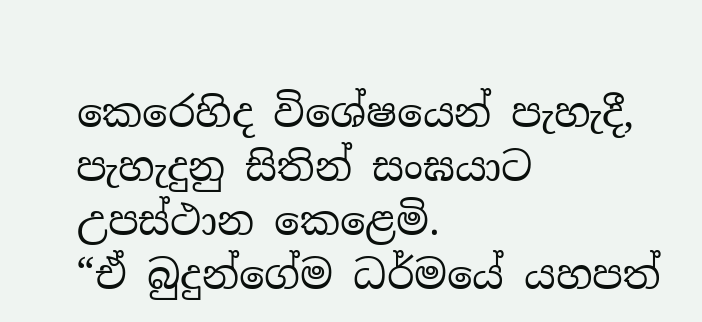කෙරෙහිද විශේෂයෙන් පැහැදී, පැහැදුනු සිතින් සංඝයාට උපස්ථාන කෙළෙමි.
“ඒ බුදුන්ගේම ධර්මයේ යහපත්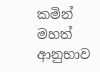කමින් මහත් ආනුභාව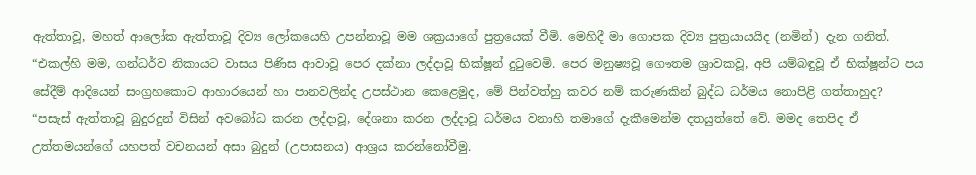ඇත්තාවූ, මහත් ආලෝක ඇත්තාවූ දිව්‍ය ලෝකයෙහි උපන්නාවූ මම ශක්‍රයාගේ පුත්‍රයෙක් වීමි. මෙහිදී මා ගොපක දිව්‍ය පුත්‍රයායයිද (නමින්) දැන ගනිත්.
“එකල්හි මම, ගන්ධර්ව නිකායට වාසය පිණිස ආවාවූ පෙර දක්නා ලද්දාවූ භික්ෂූන් දුටුවෙමි. පෙර මනුෂ්‍යවූ ගෞතම ශ්‍රාවකවූ, අපි යම්බඳුවූ ඒ භික්ෂූන්ට පය සේදීම් ආදියෙන් සංග්‍රහකොට ආහාරයෙන් හා පානවලින්ද උපස්ථාන කෙළෙමුද, මේ පින්වත්හු කවර නම් කරුණකින් බුද්ධ ධර්මය නොපිළි ගත්තාහුද?
“පසැස් ඇත්තාවූ බුදුරදුන් විසින් අවබෝධ කරන ලද්දාවූ, දේශනා කරන ලද්දාවූ ධර්මය වනාහි තමාගේ දැකීමෙන්ම දතයුත්තේ වේ. මමද තෙපිද ඒ උත්තමයන්ගේ යහපත් වචනයන් අසා බුදුන් (උපාසනය) ආශ්‍රය කරන්නෝවීමු.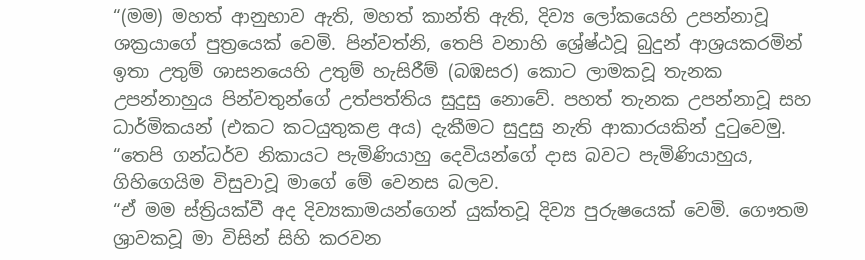“(මම) මහත් ආනුභාව ඇති, මහත් කාන්ති ඇති, දිව්‍ය ලෝකයෙහි උපන්නාවූ ශක්‍රයාගේ පුත්‍රයෙක් වෙමි. පින්වත්නි, තෙපි වනාහි ශ්‍රේෂ්ඨවූ බුදුන් ආශ්‍රයකරමින් ඉතා උතුම් ශාසනයෙහි උතුම් හැසිරීම් (බඹසර) කොට ලාමකවූ තැනක උපන්නාහුය පින්වතුන්ගේ උත්පත්තිය සුදුසු නොවේ. පහත් තැනක උපන්නාවූ සහ ධාර්මිකයන් (එකට කටයුතුකළ අය) දැකීමට සුදුසු නැති ආකාරයකින් දුටුවෙමු.
“තෙපි ගන්ධර්ව නිකායට පැමිණියාහු දෙවියන්ගේ දාස බවට පැමිණියාහුය, ගිහිගෙයිම විසුවාවූ මාගේ මේ වෙනස බලව.
“ඒ මම ස්ත්‍රියක්වී අද දිව්‍යකාමයන්ගෙන් යුක්තවූ දිව්‍ය පුරුෂයෙක් වෙමි. ගෞතම ශ්‍රාවකවූ මා විසින් සිහි කරවන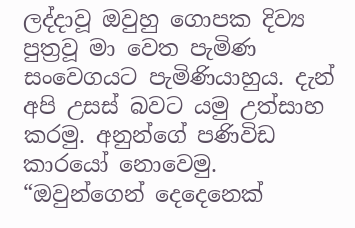ලද්දාවූ ඔවුහු ගොපක දිව්‍ය පුත්‍රවූ මා වෙත පැමිණ සංවෙගයට පැමිණියාහුය. දැන් අපි උසස් බවට යමු උත්සාහ කරමු. අනුන්ගේ පණිවිඩ කාරයෝ නොවෙමු.
“ඔවුන්ගෙන් දෙදෙනෙක්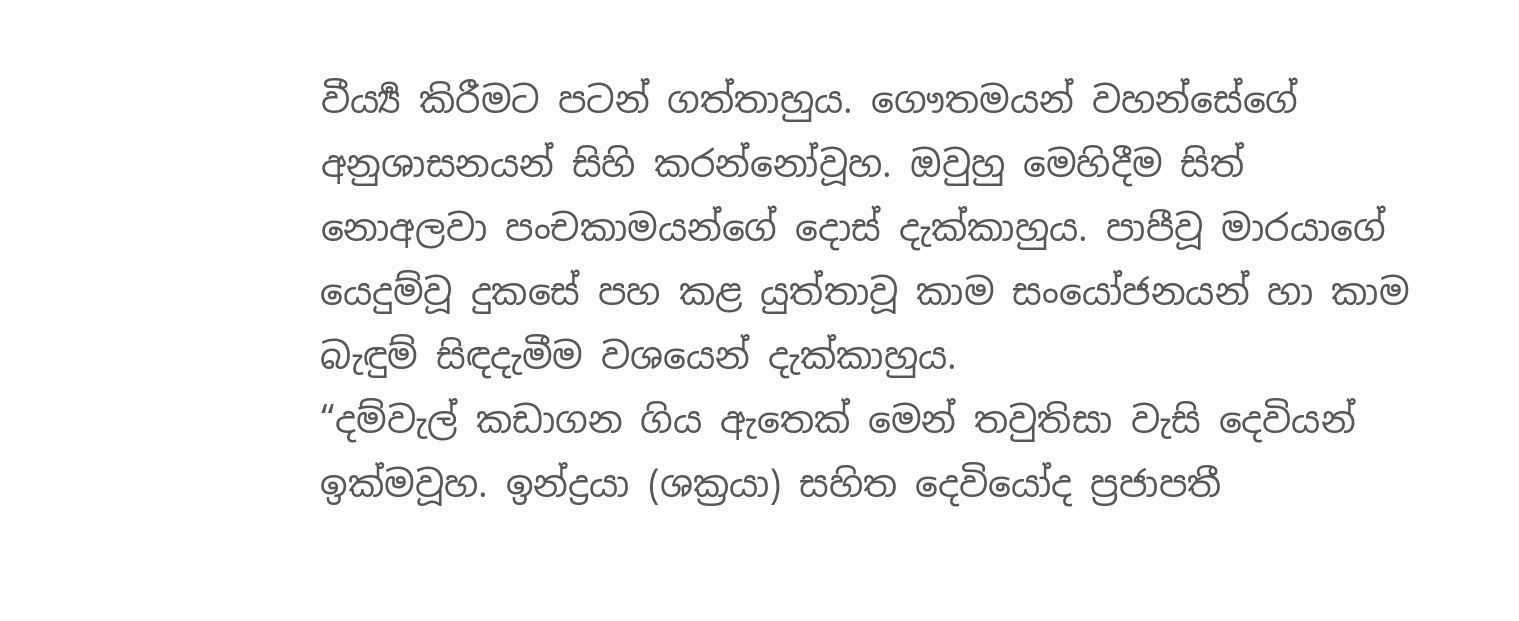වීර්‍ය්‍ය කිරීමට පටන් ගත්තාහුය. ගෞතමයන් වහන්සේගේ අනුශාසනයන් සිහි කරන්නෝවූහ. ඔවුහු මෙහිදීම සිත් නොඅලවා පංචකාමයන්ගේ දොස් දැක්කාහුය. පාපීවූ මාරයාගේ යෙදුම්වූ දුකසේ පහ කළ යුත්තාවූ කාම සංයෝජනයන් හා කාම බැඳුම් සිඳදැමීම වශයෙන් දැක්කාහුය.
“දම්වැල් කඩාගන ගිය ඇතෙක් මෙන් තවුතිසා වැසි දෙවියන් ඉක්මවූහ. ඉන්ද්‍රයා (ශක්‍රයා) සහිත දෙවියෝද ප්‍රජාපතී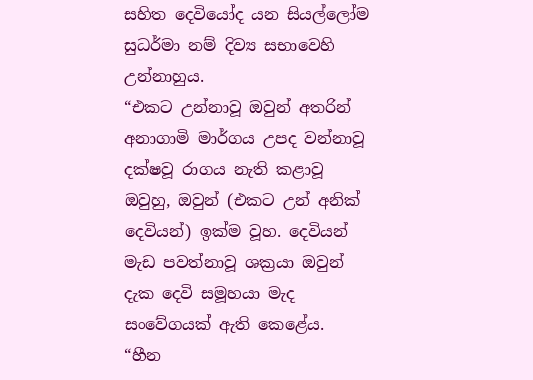සහිත දෙවියෝද යන සියල්ලෝම සුධර්මා නම් දිව්‍ය සභාවෙහි උන්නාහුය.
“එකට උන්නාවූ ඔවුන් අතරින් අනාගාමි මාර්ගය උපද වන්නාවූ දක්ෂවූ රාගය නැති කළාවූ ඔවුහු, ඔවුන් (එකට උන් අනික් දෙවියන්) ඉක්ම වූහ. දෙවියන් මැඩ පවත්නාවූ ශක්‍රයා ඔවුන් දැක දෙවි සමූහයා මැද සංවේගයක් ඇති කෙළේය.
“හීන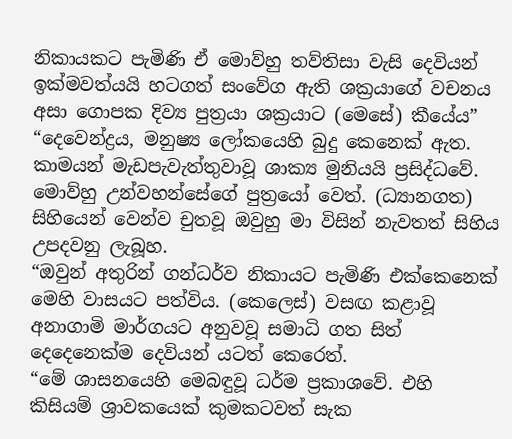නිකායකට පැමිණි ඒ මොව්හු තව්තිසා වැසි දෙවියන් ඉක්මවත්යයි හටගත් සංවේග ඇති ශක්‍රයාගේ වචනය අසා ගොපක දිව්‍ය පුත්‍රයා ශක්‍රයාට (මෙසේ) කීයේය”
“දෙවෙන්ද්‍රය, මනුෂ්‍ය ලෝකයෙහි බුදු කෙනෙක් ඇත. කාමයන් මැඩපැවැත්තුවාවූ ශාක්‍ය මුනියයි ප්‍රසිද්ධවේ. මොව්හු උන්වහන්සේගේ පුත්‍රයෝ වෙත්. (ධ්‍යානගත) සිහියෙන් වෙන්ව චුතවූ ඔවුහු මා විසින් නැවතත් සිහිය උපදවනු ලැබූහ.
“ඔවුන් අතුරින් ගන්ධර්ව නිකායට පැමිණි එක්කෙනෙක් මෙහි වාසයට පත්විය. (කෙලෙස්) වසඟ කළාවූ අනාගාමි මාර්ගයට අනුවවූ සමාධි ගත සිත් දෙදෙනෙක්ම දෙවියන් යටත් කෙරෙත්.
“මේ ශාසනයෙහි මෙබඳුවූ ධර්ම ප්‍රකාශවේ. එහි කිසියම් ශ්‍රාවකයෙක් කුමකටවත් සැක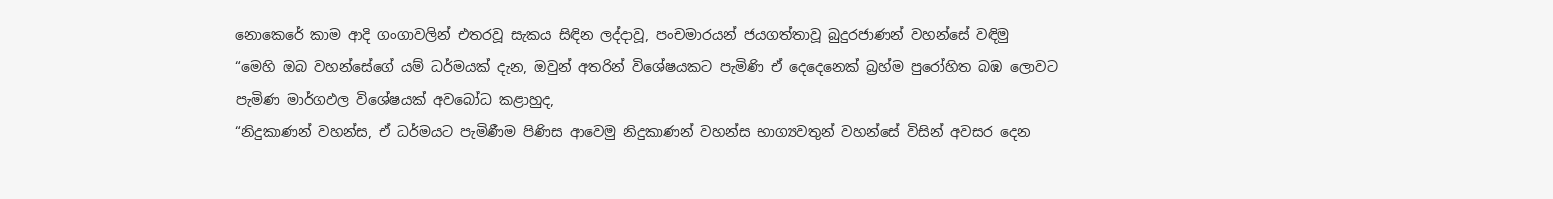නොකෙරේ කාම ආදි ගංගාවලින් එතරවූ සැකය සිඳින ලද්දාවූ, පංචමාරයන් ජයගත්තාවූ බුදුරජාණන් වහන්සේ වඳිමු
“මෙහි ඔබ වහන්සේගේ යම් ධර්මයක් දැන, ඔවුන් අතරින් විශේෂයකට පැමිණි ඒ දෙදෙනෙක් බ්‍රහ්ම පුරෝහිත බඹ ලොවට පැමිණ මාර්ගඵල විශේෂයක් අවබෝධ කළාහුද,
“නිදුකාණන් වහන්ස, ඒ ධර්මයට පැමිණීම පිණිස ආවෙමු නිදුකාණන් වහන්ස භාග්‍යවතුන් වහන්සේ විසින් අවසර දෙන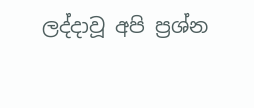ලද්දාවූ අපි ප්‍රශ්න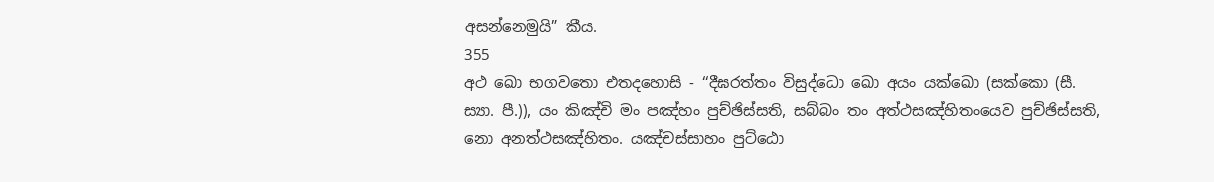අසන්නෙමුයි” කීය.
355
අථ ඛො භගවතො එතදහොසි - ‘‘දීඝරත්තං විසුද්ධො ඛො අයං යක්ඛො (සක්කො (සී. ස්‍යා. පී.)), යං කිඤ්චි මං පඤ්හං පුච්ඡිස්සති, සබ්බං තං අත්ථසඤ්හිතංයෙව පුච්ඡිස්සති, නො අනත්ථසඤ්හිතං. යඤ්චස්සාහං පුට්ඨො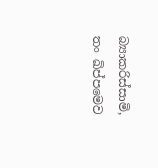බ්‍යාකරිස්සාමි, තං ඛිප්පමෙව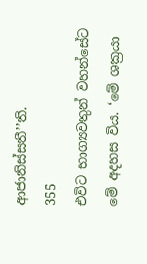ආජානිස්සතී’’ති.
355
එවිට භාග්‍යවතුන් වහන්සේට මේ අදහස විය. ‘මේ ශක්‍රයා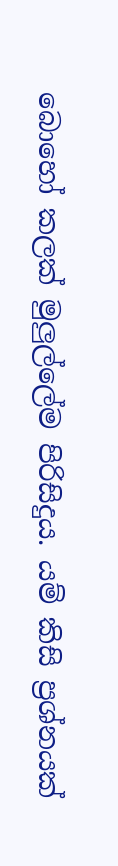බොහෝ කලක් මුලුල්ලේම පිරිසිදුය. යම් කිසි ප්‍රශ්නයක්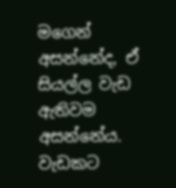මගෙන් අසන්නේද, ඒ සියල්ල වැඩ ඇතිවම අසන්නේය. වැඩකට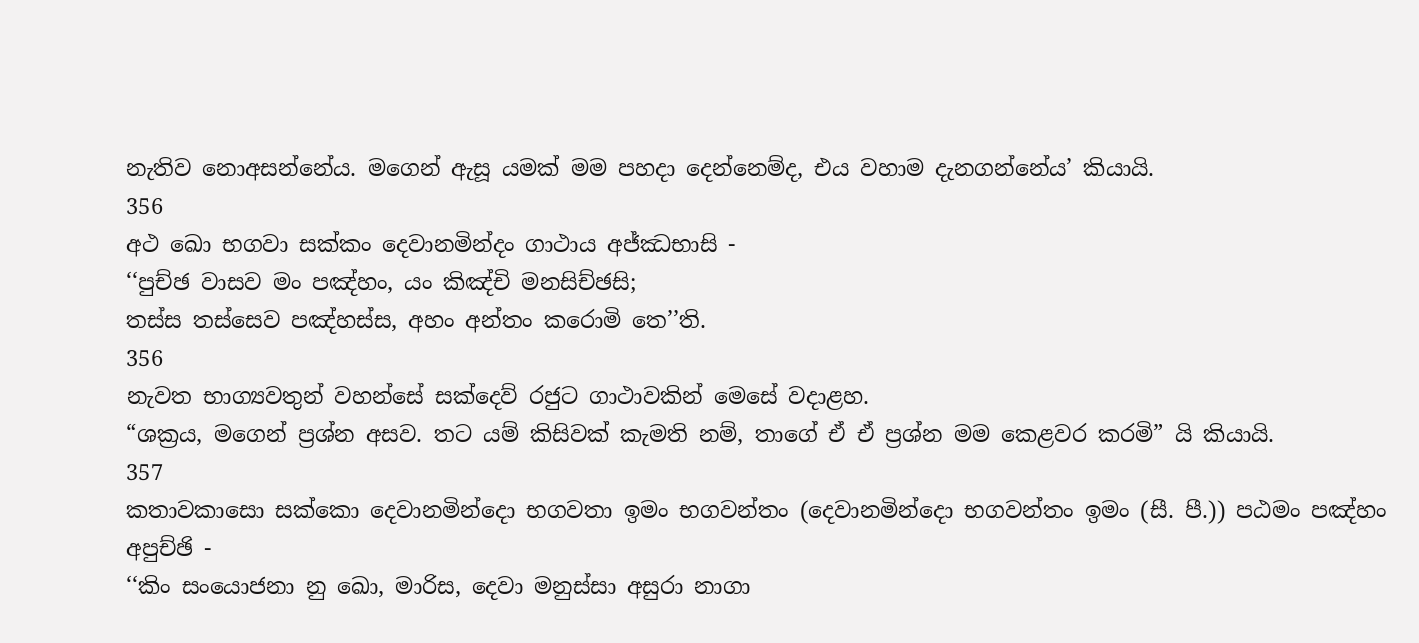නැතිව නොඅසන්නේය. මගෙන් ඇසූ යමක් මම පහදා දෙන්නෙම්ද, එය වහාම දැනගන්නේය’ කියායි.
356
අථ ඛො භගවා සක්කං දෙවානමින්දං ගාථාය අජ්ඣභාසි -
‘‘පුච්ඡ වාසව මං පඤ්හං, යං කිඤ්චි මනසිච්ඡසි;
තස්ස තස්සෙව පඤ්හස්ස, අහං අන්තං කරොමි තෙ’’ති.
356
නැවත භාග්‍යවතුන් වහන්සේ සක්දෙව් රජුට ගාථාවකින් මෙසේ වදාළහ.
“ශක්‍රය, මගෙන් ප්‍රශ්න අසව. තට යම් කිසිවක් කැමති නම්, තාගේ ඒ ඒ ප්‍රශ්න මම කෙළවර කරමි” යි කියායි.
357
කතාවකාසො සක්කො දෙවානමින්දො භගවතා ඉමං භගවන්තං (දෙවානමින්දො භගවන්තං ඉමං (සී. පී.)) පඨමං පඤ්හං අපුච්ඡි -
‘‘කිං සංයොජනා නු ඛො, මාරිස, දෙවා මනුස්සා අසුරා නාගා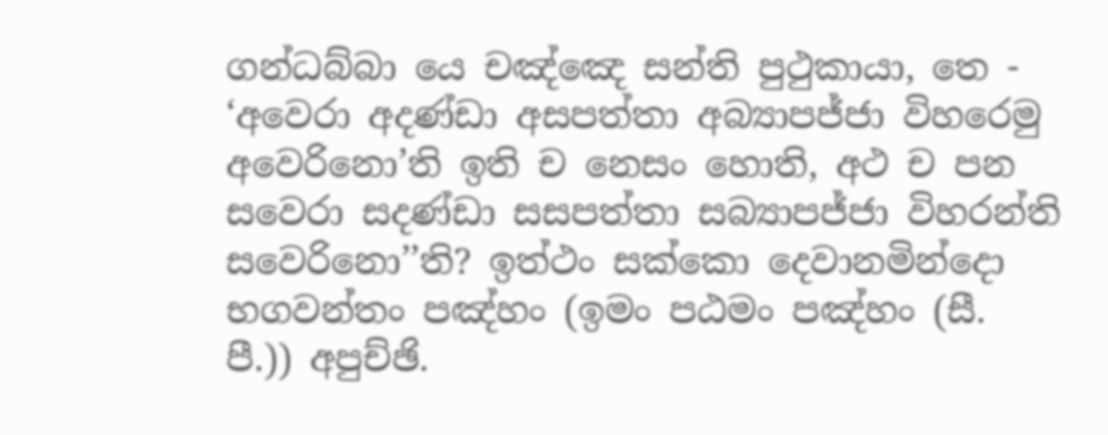ගන්ධබ්බා යෙ චඤ්ඤෙ සන්ති පුථුකායා, තෙ - ‘අවෙරා අදණ්ඩා අසපත්තා අබ්‍යාපජ්ජා විහරෙමු අවෙරිනො’ති ඉති ච නෙසං හොති, අථ ච පන සවෙරා සදණ්ඩා සසපත්තා සබ්‍යාපජ්ජා විහරන්ති සවෙරිනො’’ති? ඉත්ථං සක්කො දෙවානමින්දො භගවන්තං පඤ්හං (ඉමං පඨමං පඤ්හං (සී. පී.)) අපුච්ඡි.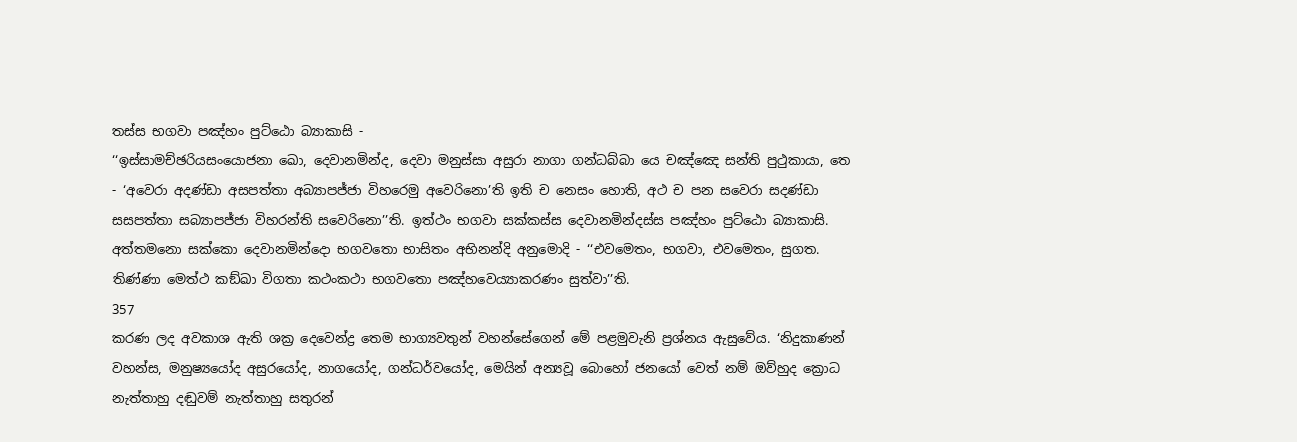තස්ස භගවා පඤ්හං පුට්ඨො බ්‍යාකාසි -
‘‘ඉස්සාමච්ඡරියසංයොජනා ඛො, දෙවානමින්ද, දෙවා මනුස්සා අසුරා නාගා ගන්ධබ්බා යෙ චඤ්ඤෙ සන්ති පුථුකායා, තෙ - ‘අවෙරා අදණ්ඩා අසපත්තා අබ්‍යාපජ්ජා විහරෙමු අවෙරිනො’ති ඉති ච නෙසං හොති, අථ ච පන සවෙරා සදණ්ඩා සසපත්තා සබ්‍යාපජ්ජා විහරන්ති සවෙරිනො’’ති. ඉත්ථං භගවා සක්කස්ස දෙවානමින්දස්ස පඤ්හං පුට්ඨො බ්‍යාකාසි. අත්තමනො සක්කො දෙවානමින්දො භගවතො භාසිතං අභිනන්දි අනුමොදි - ‘‘එවමෙතං, භගවා, එවමෙතං, සුගත. තිණ්ණා මෙත්ථ කඞ්ඛා විගතා කථංකථා භගවතො පඤ්හවෙය්‍යාකරණං සුත්වා’’ති.
357
කරණ ලද අවකාශ ඇති ශක්‍ර දෙවෙන්ද්‍ර තෙම භාග්‍යවතුන් වහන්සේගෙන් මේ පළමුවැනි ප්‍රශ්නය ඇසුවේය. ‘නිදුකාණන් වහන්ස, මනුෂ්‍යයෝද අසුරයෝද, නාගයෝද, ගන්ධර්වයෝද, මෙයින් අන්‍යවූ බොහෝ ජනයෝ වෙත් නම් ඔව්හුද ක්‍රොධ නැත්තාහු දඬුවම් නැත්තාහු සතුරන්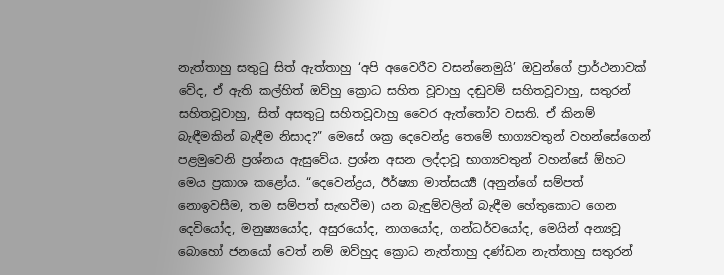නැත්තාහු සතුටු සිත් ඇත්තාහු ‘අපි අවෛරීව වසන්නෙමුයි’ ඔවුන්ගේ ප්‍රාර්ථනාවක් වේද, ඒ ඇති කල්හිත් ඔව්හු ක්‍රොධ සහිත වූවාහු දඬුවම් සහිතවූවාහු, සතුරන් සහිතවූවාහු, සිත් අසතුටු සහිතවූවාහු වෛර ඇත්තෝව වසති. ඒ කිනම් බැඳීමකින් බැඳීම නිසාද?” මෙසේ ශක්‍ර දෙවෙන්ද්‍ර තෙමේ භාග්‍යවතුන් වහන්සේගෙන් පළමුවෙනි ප්‍රශ්නය ඇසුවේය. ප්‍රශ්න අසන ලද්දාවූ භාග්‍යවතුන් වහන්සේ ඕහට මෙය ප්‍රකාශ කළෝය. “දෙවෙන්ද්‍රය, ඊර්ෂ්‍යා මාත්සර්‍ය්‍ය (අනුන්ගේ සම්පත් නොඉවසීම, තම සම්පත් සැඟවීම) යන බැඳුම්වලින් බැඳීම හේතුකොට ගෙන දෙවියෝද, මනුෂ්‍යයෝද, අසුරයෝද, නාගයෝද, ගන්ධර්වයෝද, මෙයින් අන්‍යවූ බොහෝ ජනයෝ වෙත් නම් ඔව්හුද ක්‍රොධ නැත්තාහු දණ්ඩන නැත්තාහු සතුරන්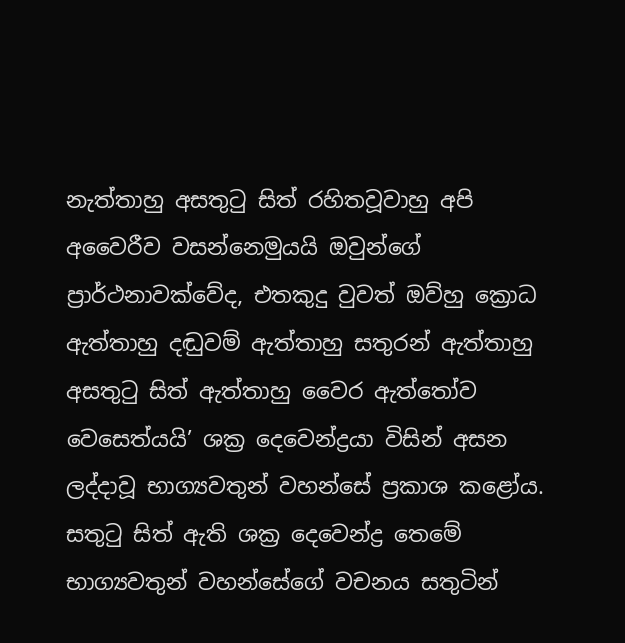නැත්තාහු අසතුටු සිත් රහිතවූවාහු අපි අවෛරීව වසන්නෙමුයයි ඔවුන්ගේ ප්‍රාර්ථනාවක්වේද, එතකුදු වුවත් ඔව්හු ක්‍රොධ ඇත්තාහු දඬුවම් ඇත්තාහු සතුරන් ඇත්තාහු අසතුටු සිත් ඇත්තාහු වෛර ඇත්තෝව වෙසෙත්යයි’ ශක්‍ර දෙවෙන්ද්‍රයා විසින් අසන ලද්දාවූ භාග්‍යවතුන් වහන්සේ ප්‍රකාශ කළෝය. සතුටු සිත් ඇති ශක්‍ර දෙවෙන්ද්‍ර තෙමේ භාග්‍යවතුන් වහන්සේගේ වචනය සතුටින්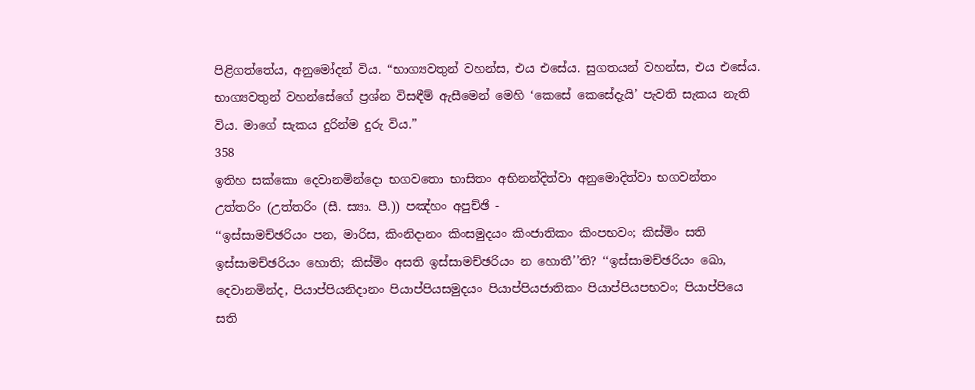පිළිගත්තේය, අනුමෝදන් විය. “භාග්‍යවතුන් වහන්ස, එය එසේය. සුගතයන් වහන්ස, එය එසේය. භාග්‍යවතුන් වහන්සේගේ ප්‍රශ්න විසඳීම් ඇසීමෙන් මෙහි ‘කෙසේ කෙසේදැයි’ පැවති සැකය නැති විය. මාගේ සැකය දුරින්ම දුරු විය.”
358
ඉතිහ සක්කො දෙවානමින්දො භගවතො භාසිතං අභිනන්දිත්වා අනුමොදිත්වා භගවන්තං උත්තරිං (උත්තරිං (සී. ස්‍යා. පී.)) පඤ්හං අපුච්ඡි -
‘‘ඉස්සාමච්ඡරියං පන, මාරිස, කිංනිදානං කිංසමුදයං කිංජාතිකං කිංපභවං; කිස්මිං සති ඉස්සාමච්ඡරියං හොති; කිස්මිං අසති ඉස්සාමච්ඡරියං න හොතී’’ති? ‘‘ඉස්සාමච්ඡරියං ඛො, දෙවානමින්ද, පියාප්පියනිදානං පියාප්පියසමුදයං පියාප්පියජාතිකං පියාප්පියපභවං; පියාප්පියෙ සති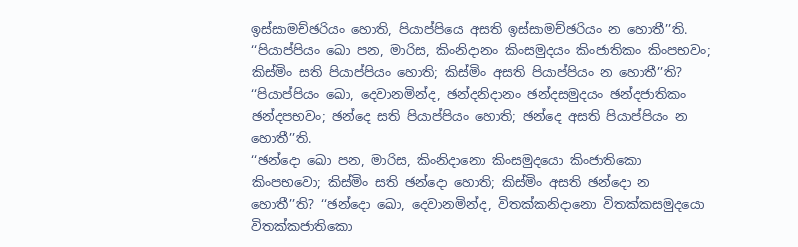ඉස්සාමච්ඡරියං හොති, පියාප්පියෙ අසති ඉස්සාමච්ඡරියං න හොතී’’ති.
‘‘පියාප්පියං ඛො පන, මාරිස, කිංනිදානං කිංසමුදයං කිංජාතිකං කිංපභවං; කිස්මිං සති පියාප්පියං හොති; කිස්මිං අසති පියාප්පියං න හොතී’’ති? ‘‘පියාප්පියං ඛො, දෙවානමින්ද, ඡන්දනිදානං ඡන්දසමුදයං ඡන්දජාතිකං ඡන්දපභවං; ඡන්දෙ සති පියාප්පියං හොති; ඡන්දෙ අසති පියාප්පියං න හොතී’’ති.
‘‘ඡන්දො ඛො පන, මාරිස, කිංනිදානො කිංසමුදයො කිංජාතිකො කිංපභවො; කිස්මිං සති ඡන්දො හොති; කිස්මිං අසති ඡන්දො න හොතී’’ති? ‘‘ඡන්දො ඛො, දෙවානමින්ද, විතක්කනිදානො විතක්කසමුදයො විතක්කජාතිකො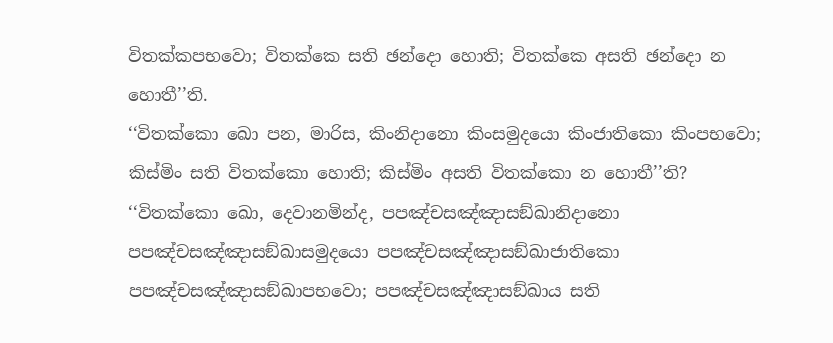විතක්කපභවො; විතක්කෙ සති ඡන්දො හොති; විතක්කෙ අසති ඡන්දො න හොතී’’ති.
‘‘විතක්කො ඛො පන, මාරිස, කිංනිදානො කිංසමුදයො කිංජාතිකො කිංපභවො; කිස්මිං සති විතක්කො හොති; කිස්මිං අසති විතක්කො න හොතී’’ති? ‘‘විතක්කො ඛො, දෙවානමින්ද, පපඤ්චසඤ්ඤාසඞ්ඛානිදානො පපඤ්චසඤ්ඤාසඞ්ඛාසමුදයො පපඤ්චසඤ්ඤාසඞ්ඛාජාතිකො පපඤ්චසඤ්ඤාසඞ්ඛාපභවො; පපඤ්චසඤ්ඤාසඞ්ඛාය සති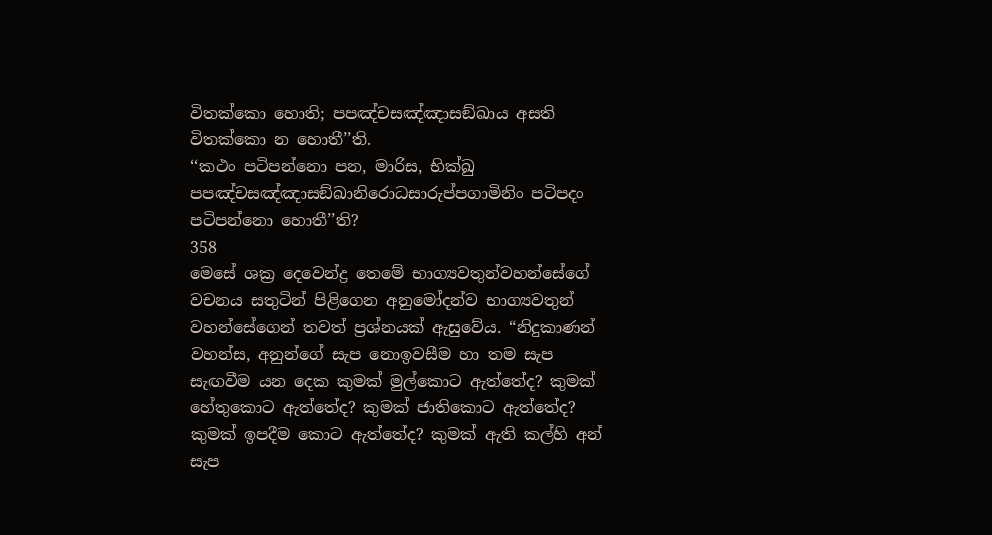විතක්කො හොති; පපඤ්චසඤ්ඤාසඞ්ඛාය අසති විතක්කො න හොතී’’ති.
‘‘කථං පටිපන්නො පන, මාරිස, භික්ඛු පපඤ්චසඤ්ඤාසඞ්ඛානිරොධසාරුප්පගාමිනිං පටිපදං පටිපන්නො හොතී’’ති?
358
මෙසේ ශක්‍ර දෙවෙන්ද්‍ර තෙමේ භාග්‍යවතුන්වහන්සේගේ වචනය සතුටින් පිළිගෙන අනුමෝදන්ව භාග්‍යවතුන් වහන්සේගෙන් තවත් ප්‍රශ්නයක් ඇසුවේය. “නිදුකාණන් වහන්ස, අනුන්ගේ සැප නොඉවසීම හා තම සැප සැඟවීම යන දෙක කුමක් මුල්කොට ඇත්තේද? කුමක් හේතුකොට ඇත්තේද? කුමක් ජාතිකොට ඇත්තේද? කුමක් ඉපදීම කොට ඇත්තේද? කුමක් ඇති කල්හි අන් සැප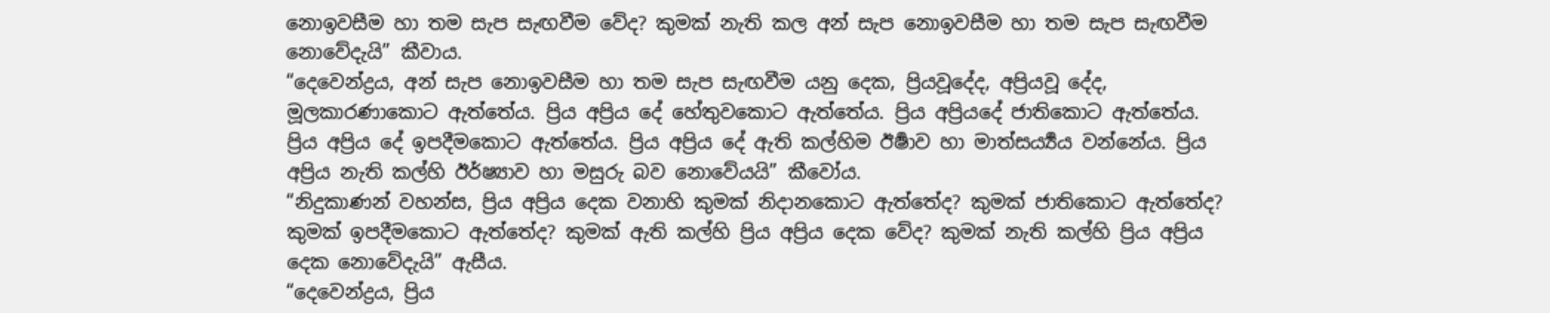නොඉවසීම හා තම සැප සැඟවීම වේද? කුමක් නැති කල අන් සැප නොඉවසීම හා තම සැප සැඟවීම නොවේදැයි” කීවාය.
“දෙවෙන්ද්‍රය, අන් සැප නොඉවසීම හා තම සැප සැඟවීම යනු දෙක, ප්‍රියවූදේද, අප්‍රියවූ දේද, මූලකාරණාකොට ඇත්තේය. ප්‍රිය අප්‍රිය දේ හේතුවකොට ඇත්තේය. ප්‍රිය අප්‍රියදේ ජාතිකොට ඇත්තේය. ප්‍රිය අප්‍රිය දේ ඉපදීමකොට ඇත්තේය. ප්‍රිය අප්‍රිය දේ ඇති කල්හිම ඊර්‍ෂාව හා මාත්සර්‍ය්‍යය වන්නේය. ප්‍රිය අප්‍රිය නැති කල්හි ඊර්ෂ්‍යාව හා මසුරු බව නොවේයයි” කීවෝය.
“නිදුකාණන් වහන්ස, ප්‍රිය අප්‍රිය දෙක වනාහි කුමක් නිදානකොට ඇත්තේද? කුමක් ජාතිකොට ඇත්තේද? කුමක් ඉපදීමකොට ඇත්තේද? කුමක් ඇති කල්හි ප්‍රිය අප්‍රිය දෙක වේද? කුමක් නැති කල්හි ප්‍රිය අප්‍රිය දෙක නොවේදැයි” ඇසීය.
“දෙවෙන්ද්‍රය, ප්‍රිය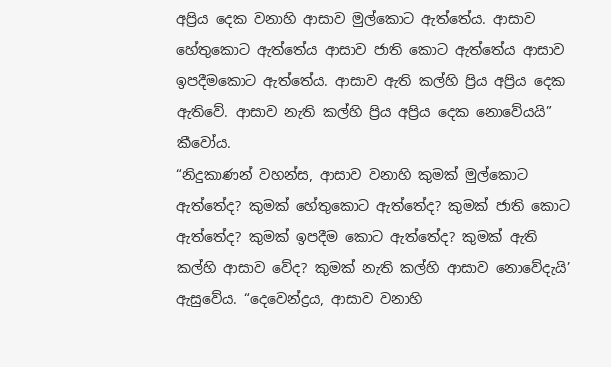අප්‍රිය දෙක වනාහි ආසාව මුල්කොට ඇත්තේය. ආසාව හේතුකොට ඇත්තේය ආසාව ජාති කොට ඇත්තේය ආසාව ඉපදීමකොට ඇත්තේය. ආසාව ඇති කල්හි ප්‍රිය අප්‍රිය දෙක ඇතිවේ. ආසාව නැති කල්හි ප්‍රිය අප්‍රිය දෙක නොවේයයි” කීවෝය.
“නිදුකාණන් වහන්ස, ආසාව වනාහි කුමක් මුල්කොට ඇත්තේද? කුමක් හේතුකොට ඇත්තේද? කුමක් ජාති කොට ඇත්තේද? කුමක් ඉපදීම කොට ඇත්තේද? කුමක් ඇති කල්හි ආසාව වේද? කුමක් නැති කල්හි ආසාව නොවේදැයි’ ඇසුවේය. “දෙවෙන්ද්‍රය, ආසාව වනාහි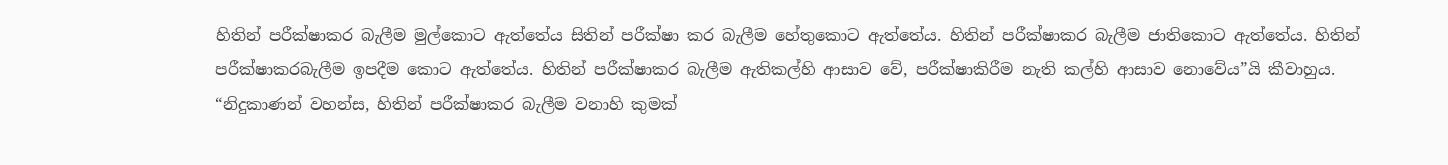හිතින් පරීක්ෂාකර බැලීම මුල්කොට ඇත්තේය සිතින් පරීක්ෂා කර බැලීම හේතුකොට ඇත්තේය. හිතින් පරීක්ෂාකර බැලීම ජාතිකොට ඇත්තේය. හිතින් පරීක්ෂාකරබැලීම ඉපදීම කොට ඇත්තේය. හිතින් පරීක්ෂාකර බැලීම ඇතිකල්හි ආසාව වේ, පරීක්ෂාකිරීම නැති කල්හි ආසාව නොවේය”යි කීවාහුය.
“නිදුකාණන් වහන්ස, හිතින් පරීක්ෂාකර බැලීම වනාහි කුමක්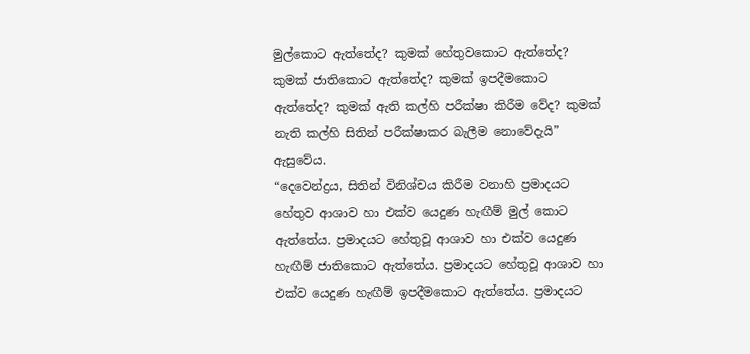මුල්කොට ඇත්තේද? කුමක් හේතුවකොට ඇත්තේද? කුමක් ජාතිකොට ඇත්තේද? කුමක් ඉපදීමකොට ඇත්තේද? කුමක් ඇති කල්හි පරීක්ෂා කිරීම වේද? කුමක් නැති කල්හි සිතින් පරීක්ෂාකර බැලීම නොවේදැයි” ඇසුවේය.
“දෙවෙන්ද්‍රය, සිතින් විනිශ්චය කිරීම වනාහි ප්‍රමාදයට හේතුව ආශාව හා එක්ව යෙදුණ හැඟීම් මුල් කොට ඇත්තේය. ප්‍රමාදයට හේතුවූ ආශාව හා එක්ව යෙදුණ හැඟීම් ජාතිකොට ඇත්තේය. ප්‍රමාදයට හේතුවූ ආශාව හා එක්ව යෙදුණ හැඟීම් ඉපදීමකොට ඇත්තේය. ප්‍රමාදයට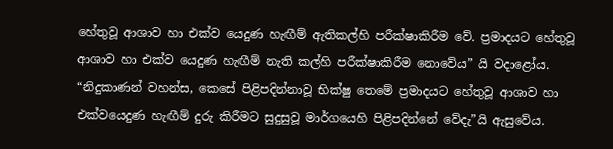හේතුවූ ආශාව හා එක්ව යෙදුණ හැඟීම් ඇතිකල්හි පරීක්ෂාකිරීම වේ. ප්‍රමාදයට හේතුවූ ආශාව හා එක්ව යෙදුණ හැඟීම් නැති කල්හි පරීක්ෂාකිරීම නොවේය” යි වදාළෝය.
“නිදුකාණන් වහන්ස, කෙසේ පිළිපදින්නාවූ භික්ෂු තෙමේ ප්‍රමාදයට හේතුවූ ආශාව හා එක්වයෙදුණ හැඟීම් දුරු කිරීමට සුදුසුවූ මාර්ගයෙහි පිළිපදින්නේ වේදැ”යි ඇසුවේය.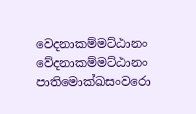වෙදනාකම්මට්ඨානං වේදනාකම්මට්ඨානං
පාතිමොක්ඛසංවරො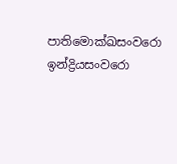පාතිමොක්ඛසංවරො
ඉන්ද්‍රියසංවරො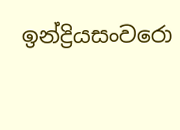ඉන්ද්‍රියසංවරො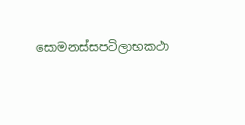සොමනස්සපටිලාභකථා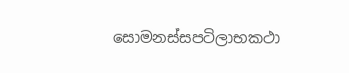සොමනස්සපටිලාභකථා